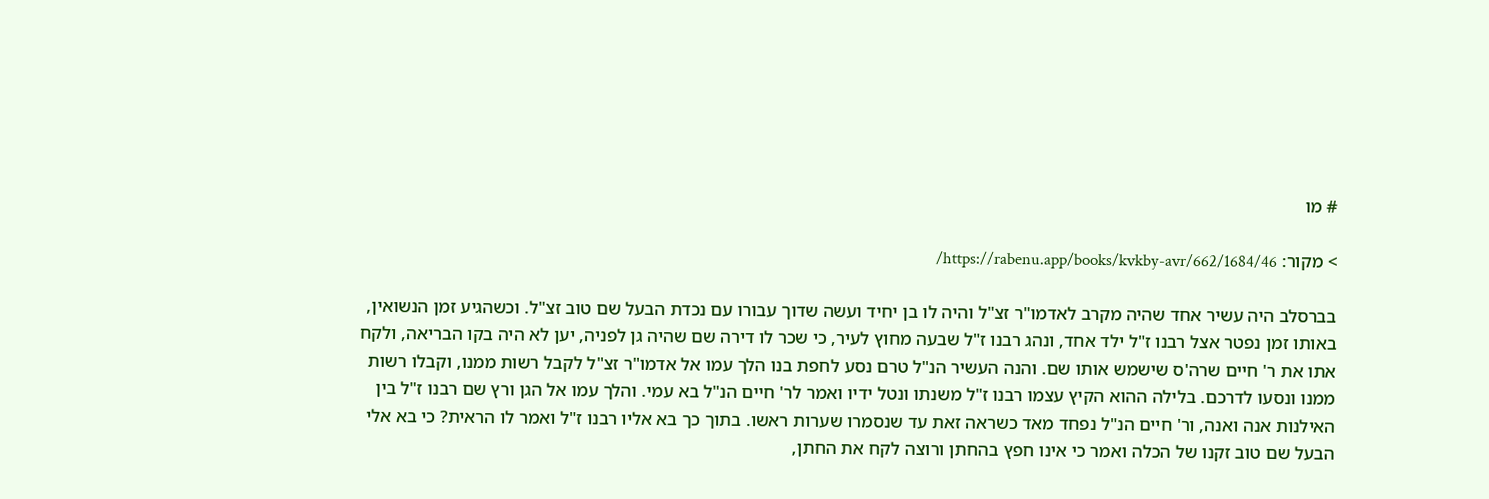# מו

> מקור: https://rabenu.app/books/kvkby-avr/662/1684/46/

בברסלב היה עשיר אחד שהיה מקרב לאדמו"ר זצ"ל והיה לו בן יחיד ועשה שדוך עבורו עם נכדת הבעל שם טוב זצ"ל. וכשהגיע זמן הנשואין, באותו זמן נפטר אצל רבנו ז"ל ילד אחד, ונהג רבנו ז"ל שבעה מחוץ לעיר, כי שכר לו דירה שם שהיה גן לפניה, יען לא היה בקו הבריאה, ולקח אתו את ר' חיים שרה'ס שישמש אותו שם. והנה העשיר הנ"ל טרם נסע לחפת בנו הלך עמו אל אדמו"ר זצ"ל לקבל רשות ממנו, וקבלו רשות ממנו ונסעו לדרכם. בלילה ההוא הקיץ עצמו רבנו ז"ל משנתו ונטל ידיו ואמר לר' חיים הנ"ל בא עמי. והלך עמו אל הגן ורץ שם רבנו ז"ל בין האילנות אנה ואנה, ור' חיים הנ"ל נפחד מאד כשראה זאת עד שנסמרו שערות ראשו. בתוך כך בא אליו רבנו ז"ל ואמר לו הראית? כי בא אלי הבעל שם טוב זקנו של הכלה ואמר כי אינו חפץ בהחתן ורוצה לקח את החתן,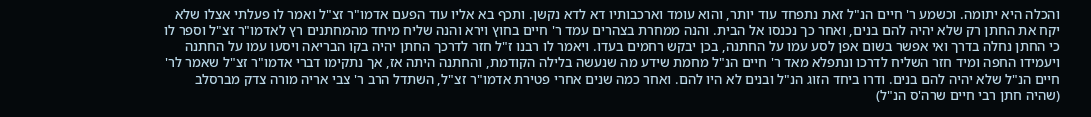והכלה היא יתומה. וכשמע ר' חיים הנ"ל זאת נתפחד עוד יותר, והוא עומד וארכבותיו דא לדא נקשן. ותכף בא אליו עוד הפעם אדמו"ר זצ"ל ואמר לו פעלתי אצלו שלא יקח את החתן רק שלא יהיה להם בנים, ואחר כך נכנסו אל הבית. והנה ממחרת בצהרים עמד ר' חיים בחוץ וירא והנה שליח מיחד מהמחתנים רץ לאדמו"ר זצ"ל וספר לו כי החתן נחלה בדרך ואי אפשר בשום אפן לסע עמו על החתנה, בכן יבקש רחמים בעדו. ויאמר לו רבנו ז"ל חזר לדרכך החתן יהיה בקו הבריאה ויסעו עמו על החתנה ויעמידו החפה ומיד חזר השליח לדרכו ונתפלא מאד ר' חיים הנ"ל מחמת שידע מה שנעשה בלילה הקודמת, והחתנה היתה אז, אך נתקימו דברי אדמו"ר זצ"ל שאמר לר' חיים הנ"ל שלא יהיה להם בנים. ודרו ביחד הזוג הנ"ל ובנים לא היו להם. ואחר כמה שנים אחרי פטירת אדמו"ר זצ"ל, השתדל הרב ר' צבי אריה מורה צדק מברסלב (שהיה חתן רבי חיים שרה'ס הנ"ל)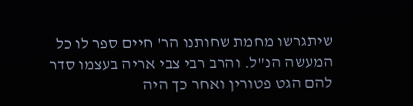שיתגרשו מחמת שחותנו הר' חיים ספר לו כל המעשה הנ"ל. והרב רבי צבי אריה בעצמו סדר להם הגט פטורין ואחר כך היה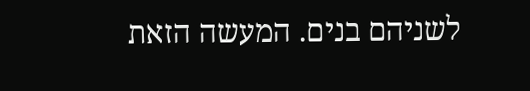לשניהם בנים. המעשה הזאת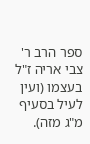ספר הרב ר' צבי אריה ז"ל בעצמו (ועין לעיל בסעיף מ"ג מזה).